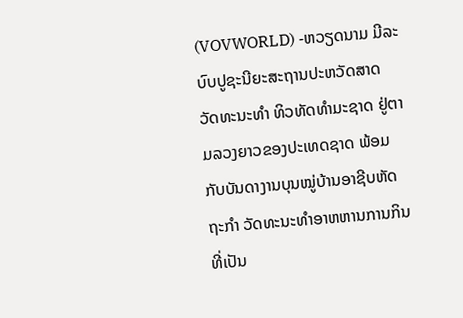(VOVWORLD) -ຫວຽດນາມ ມີລະບົບປູຊະນີຍະສະຖານປະຫວັດສາດ ວັດທະນະທຳ ທິວທັດທຳມະຊາດ ຢູ່ຕາມລວງຍາວຂອງປະເທດຊາດ ພ້ອມກັບບັນດາງານບຸນໝູ່ບ້ານອາຊີບຫັດຖະກຳ ວັດທະນະທຳອາຫຫານການກິນ ທີ່ເປັນ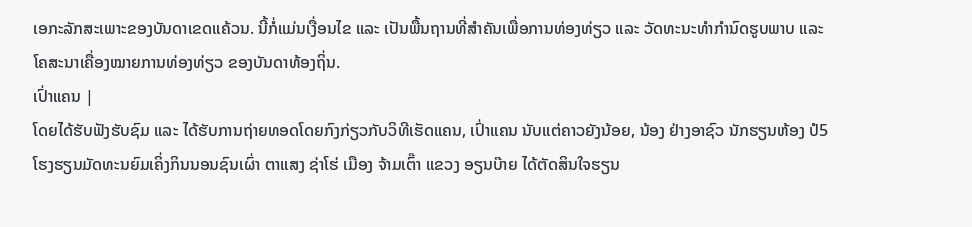ເອກະລັກສະເພາະຂອງບັນດາເຂດແຄ້ວນ. ນີ້ກໍ່ແມ່ນເງື່ອນໄຂ ແລະ ເປັນພື້ນຖານທີ່ສຳຄັນເພື່ອການທ່ອງທ່ຽວ ແລະ ວັດທະນະທຳກຳນົດຮູບພາບ ແລະ ໂຄສະນາເຄື່ອງໝາຍການທ່ອງທ່ຽວ ຂອງບັນດາທ້ອງຖິ່ນ.
ເປົ່າແຄນ |
ໂດຍໄດ້ຮັບຟັງຮັບຊົມ ແລະ ໄດ້ຮັບການຖ່າຍທອດໂດຍກົງກ່ຽວກັບວິທີເຮັດແຄນ, ເປົ່າແຄນ ນັບແຕ່ຄາວຍັງນ້ອຍ, ນ້ອງ ຢ່າງອາຊົວ ນັກຮຽນຫ້ອງ ປໍ5 ໂຮງຮຽນມັດທະນຍົມເຄິ່ງກິນນອນຊົນເຜົ່າ ຕາແສງ ຊ່າໂຮ່ ເມືອງ ຈ້າມເຕົ໊າ ແຂວງ ອຽນບ໊າຍ ໄດ້ຕັດສິນໃຈຮຽນ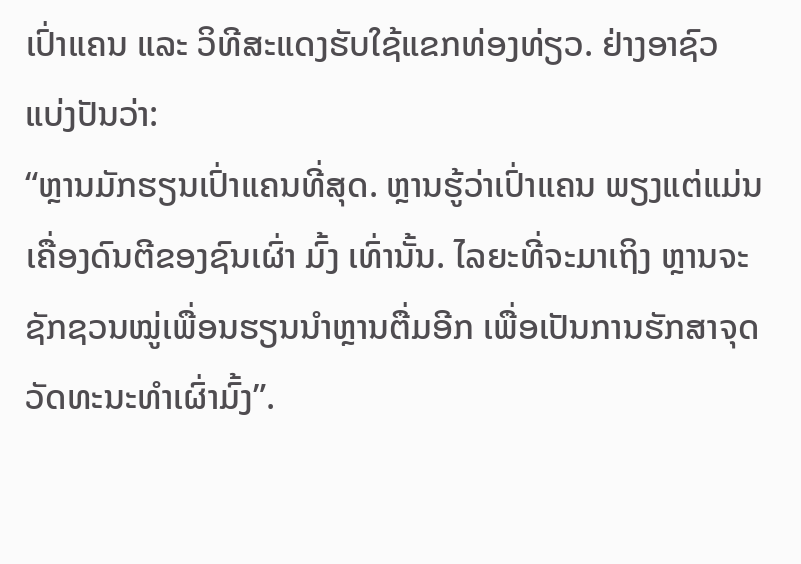ເປົ່າແຄນ ແລະ ວິທີສະແດງຮັບໃຊ້ແຂກທ່ອງທ່ຽວ. ຢ່າງອາຊົວ ແບ່ງປັນວ່າ:
“ຫຼານມັກຮຽນເປົ່າແຄນທີ່ສຸດ. ຫຼານຮູ້ວ່າເປົ່າແຄນ ພຽງແຕ່ແມ່ນເຄື່ອງດົນຕີຂອງຊົນເຜົ່າ ມົ້ງ ເທົ່ານັ້ນ. ໄລຍະທີ່ຈະມາເຖິງ ຫຼານຈະຊັກຊວນໝູ່ເພື່ອນຮຽນນຳຫຼານຕື່ມອີກ ເພື່ອເປັນການຮັກສາຈຸດວັດທະນະທຳເຜົ່າມົ້ງ”.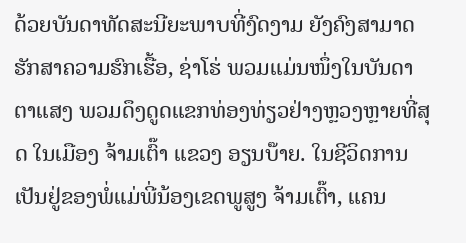ດ້ວຍບັນດາທັດສະນີຍະພາບທີ່ງົດງາມ ຍັງຄົງສາມາດຮັກສາຄວາມຮົກເຮື້ອ, ຊ່າໂຮ່ ພວມແມ່ນໜຶ່ງໃນບັນດາຕາແສງ ພວມດຶງດູດແຂກທ່ອງທ່ຽວຢ່າງຫຼວງຫຼາຍທີ່ສຸດ ໃນເມືອງ ຈ້າມເຕົ໊າ ແຂວງ ອຽນບ໊າຍ. ໃນຊີວິດການເປັນຢູ່ຂອງພໍ່ແມ່ພີ່ນ້ອງເຂດພູສູງ ຈ້າມເຕົ໊າ, ແຄນ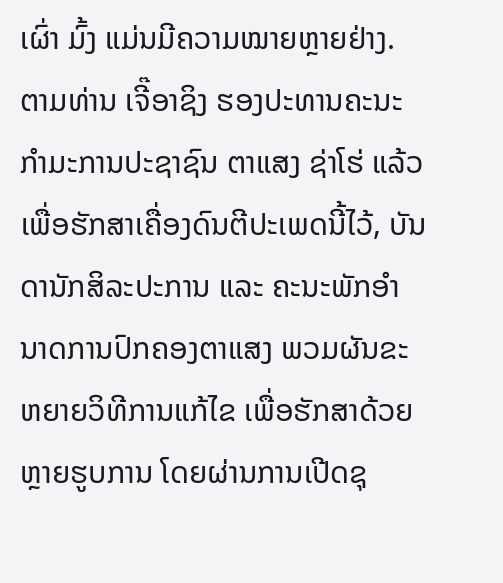ເຜົ່າ ມົ້ງ ແມ່ນມີຄວາມໝາຍຫຼາຍຢ່າງ. ຕາມທ່ານ ເຈີ໊ອາຊິງ ຮອງປະທານຄະນະກຳມະການປະຊາຊົນ ຕາແສງ ຊ່າໂຮ່ ແລ້ວ ເພື່ອຮັກສາເຄື່ອງດົນຕີປະເພດນີ້ໄວ້, ບັນດານັກສິລະປະການ ແລະ ຄະນະພັກອຳນາດການປົກຄອງຕາແສງ ພວມຜັນຂະຫຍາຍວິທີການແກ້ໄຂ ເພື່ອຮັກສາດ້ວຍຫຼາຍຮູບການ ໂດຍຜ່ານການເປີດຊຸ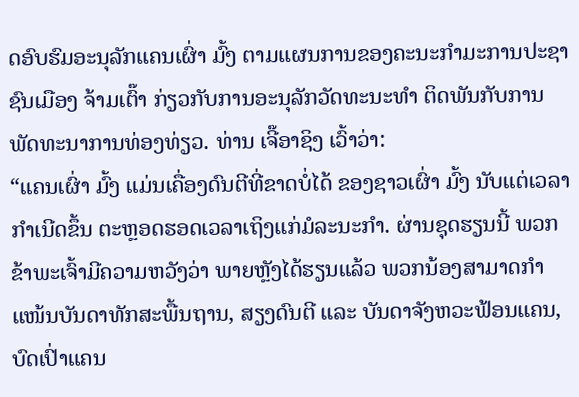ດອົບຮົມອະນຸລັກແຄນເຜົ່າ ມົ້ງ ຕາມແຜນການຂອງຄະນະກຳມະການປະຊາຊົນເມືອງ ຈ້າມເຕົ໊າ ກ່ຽວກັບການອະນຸລັກວັດທະນະທຳ ຕິດພັນກັບການພັດທະນາການທ່ອງທ່ຽວ. ທ່ານ ເຈີ໊ອາຊິງ ເວົ້າວ່າ:
“ແຄນເຜົ່າ ມົ້ງ ແມ່ນເຄື່ອງດົນຕີທີ່ຂາດບໍ່ໄດ້ ຂອງຊາວເຜົ່າ ມົ້ງ ນັບແຕ່ເວລາກຳເນີດຂຶ້ນ ຕະຫຼອດຮອດເວລາເຖິງແກ່ມໍລະນະກຳ. ຜ່ານຊຸດຮຽນນີ້ ພວກຂ້າພະເຈົ້າມີຄວາມຫວັງວ່າ ພາຍຫຼັງໄດ້ຮຽນແລ້ວ ພວກນ້ອງສາມາດກຳແໜ້ນບັນດາທັກສະພື້ນຖານ, ສຽງດົນຕີ ແລະ ບັນດາຈັງຫວະຟ້ອນແຄນ, ບົດເປົ່າແຄນ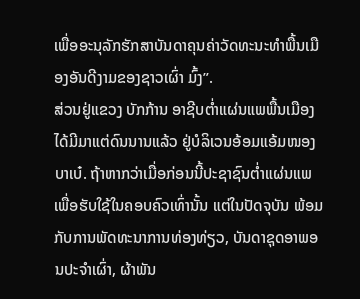ເພື່ອອະນຸລັກຮັກສາບັນດາຄຸນຄ່າວັດທະນະທຳພື້ນເມືອງອັນດີງາມຂອງຊາວເຜົ່າ ມົ້ງ”.
ສ່ວນຢູ່ແຂວງ ບັກກ້ານ ອາຊີບຕ່ຳແຜ່ນແພພື້ນເມືອງ ໄດ້ມີມາແຕ່ດົນນານແລ້ວ ຢູ່ບໍລິເວນອ້ອມແອ້ມໜອງ ບາເບ໋. ຖ້າຫາກວ່າເມື່ອກ່ອນນີ້ປະຊາຊົນຕ່ຳແຜ່ນແພ ເພື່ອຮັບໃຊ້ໃນຄອບຄົວເທົ່ານັ້ນ ແຕ່ໃນປັດຈຸບັນ ພ້ອມກັບການພັດທະນາການທ່ອງທ່ຽວ, ບັນດາຊຸດອາພອນປະຈຳເຜົ່າ, ຜ້າພັນ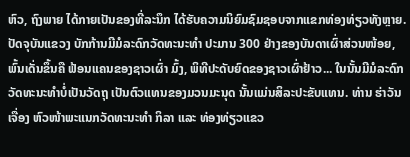ຫົວ, ຖົງພາຍ ໄດ້ກາຍເປັນຂອງທີ່ລະນຶກ ໄດ້ຮັບຄວາມນິຍົມຊົມຊອບຈາກແຂກທ່ອງທ່ຽວທັງຫຼາຍ. ປັດຈຸບັນແຂວງ ບັກກ້ານມີມໍລະດົກວັດທະນະທຳ ປະມານ 300 ຢ່າງຂອງບັນດາເຜົ່າສ່ວນໜ້ອຍ, ພົ້ນເດັ່ນຂຶ້ນຄື ຟ້ອນແຄນຂອງຊາວເຜົ່າ ມົ້ງ, ພິທີປະດັບຍົດຂອງຊາວເຜົ່າຢ້າວ... ໃນນັ້ນມີມໍລະດົກວັດທະນະທຳບໍ່ເປັນວັດຖຸ ເປັນຕົວແທນຂອງມວນມະນຸດ ນັ້ນແມ່ນສິລະປະຂັບແທນ. ທ່ານ ຮ່າວັນເຈື່ອງ ຫົວໜ້າພະແນກວັດທະນະທຳ ກິລາ ແລະ ທ່ອງທ່ຽວແຂວ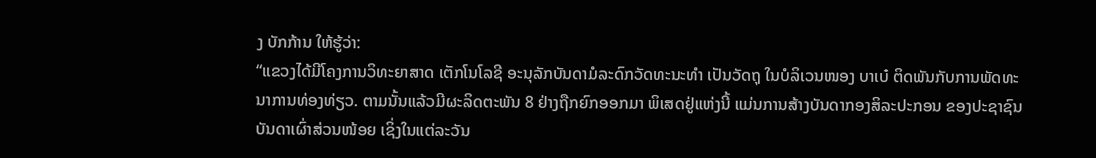ງ ບັກກ້ານ ໃຫ້ຮູ້ວ່າ:
“ແຂວງໄດ້ມີໂຄງການວິທະຍາສາດ ເຕັກໂນໂລຊີ ອະນຸລັກບັນດາມໍລະດົກວັດທະນະທຳ ເປັນວັດຖຸ ໃນບໍລິເວນໜອງ ບາເບ໋ ຕິດພັນກັບການພັດທະນາການທ່ອງທ່ຽວ. ຕາມນັ້ນແລ້ວມີຜະລິດຕະພັນ 8 ຢ່າງຖືກຍົກອອກມາ ພິເສດຢູ່ແຫ່ງນີ້ ແມ່ນການສ້າງບັນດາກອງສິລະປະກອນ ຂອງປະຊາຊົນບັນດາເຜົ່າສ່ວນໜ້ອຍ ເຊິ່ງໃນແຕ່ລະວັນ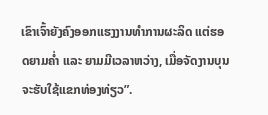ເຂົາເຈົ້າຍັງຄົງອອກແຮງງານທຳການຜະລິດ ແຕ່ຮອດຍາມຄ່ຳ ແລະ ຍາມມີເວລາຫວ່າງ, ເມື່ອຈັດງານບຸນຈະຮັບໃຊ້ແຂກທ່ອງທ່ຽວ”.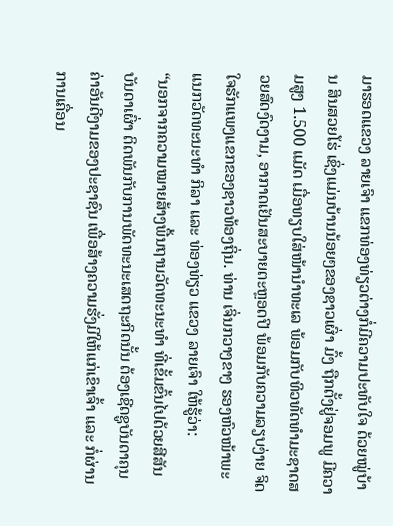ມາຮອດແຂວງ ລາຍເຈົາ ແຂກທ່ອງທ່ຽວຕ່າງກໍ່ມີຄວາມປະທັບໃຈ ດ້ວຍໝູ່ບ້ານ ສິນສວຍໂຮ່ ເຊິ່ງແມ່ນບ້ານນ້ອຍໆຂອງຊາວເຜົ່າ ມົ້ງ ຖືກຕັ້ງຢູ່ຈອມພູ ມີຄວາມສູງ 1.500 ແມັດ ເມື່ອທຽບໃສ່ໜ້ານຳທະເລ ພ້ອມກັບທິວທັດທຳມະຊາດສວຍສົດງົດງາມ, ອາກາດເຢັນສະບາຍຕະຫຼອດປີ ພ້ອມກັບຄວາມລຽບງ່າຍ ຈິດໃຈຮັກແພງແຂກຂອງຊາວທ້ອງຖິ່ນ. ທ່ານ ເຈິ່ນກວາງຂາງ ຮອງຫົວໜ້າພະແນກວັດທະນະທຳ ກິລາ ແລະ ທ່ອງທ່ຽວ ແຂວງ ລາຍເຈົາ ໃຫ້ຮູ້ວ່າ:
“ນອກຈາກຄວາມໝາຍສ້າງພື້ນຖານວັດທະນະທຳ ທີ່ເຂັ້ມຂົ້ນໄປດ້ວຍສີສັນບັນດາເຜົ່າ ຕິດພັນກັບການພັດທະນະເສດຖະກິດນັ້ນ ຕ້ອງເຊີດຊູບັນດາຄຸນຄ່າອັນດີງາມຂອງປະຊາຊົນ ເພື່ອສ້າງຄວາມຮັ່ງມີໃຫ້ແກ່ເຂົາເຈົ້າ ແລະ ກໍ່ຜ່ານການເຄື່ອນ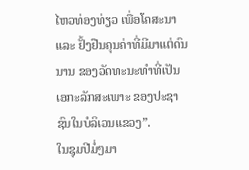ໄຫວທ່ອງທ່ຽວ ເພື່ອໂຄສະນາ ແລະ ຢັ້ງຢືນຄຸນຄ່າທີ່ມີມາແຕ່ດົນນານ ຂອງວັດທະນະທຳທີ່ເປັນເອກະລັກສະເພາະ ຂອງປະຊາຊົນໃນບໍລິເວນແຂວງ”.
ໃນຊຸມປີມໍ່ໆມາ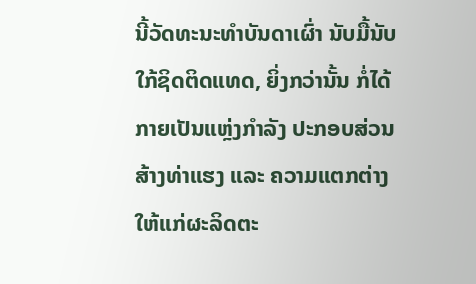ນີ້ວັດທະນະທຳບັນດາເຜົ່າ ນັບມື້ນັບໃກ້ຊິດຕິດແທດ, ຍິ່ງກວ່ານັ້ນ ກໍ່ໄດ້ກາຍເປັນແຫຼ່ງກຳລັງ ປະກອບສ່ວນສ້າງທ່າແຮງ ແລະ ຄວາມແຕກຕ່າງໃຫ້ແກ່ຜະລິດຕະ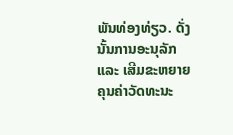ພັນທ່ອງທ່ຽວ. ດັ່ງນັ້ນການອະນຸລັກແລະ ເສີມຂະຫຍາຍຄຸນຄ່າວັດທະນະ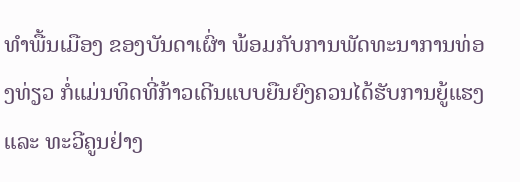ທຳພື້ນເມືອງ ຂອງບັນດາເຜົ່າ ພ້ອມກັບການພັດທະນາການທ່ອງທ່ຽວ ກໍ່ແມ່ນທິດທີ່ກ້າວເດີນແບບຍືນຍົງຄວນໄດ້ຮັບການຍູ້ແຮງ ແລະ ທະວີຄູນຢ່າງ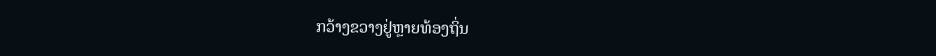ກວ້າງຂວາງຢູ່ຫຼາຍທ້ອງຖິ່ນ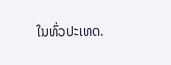ໃນທົ່ວປະເທດ.